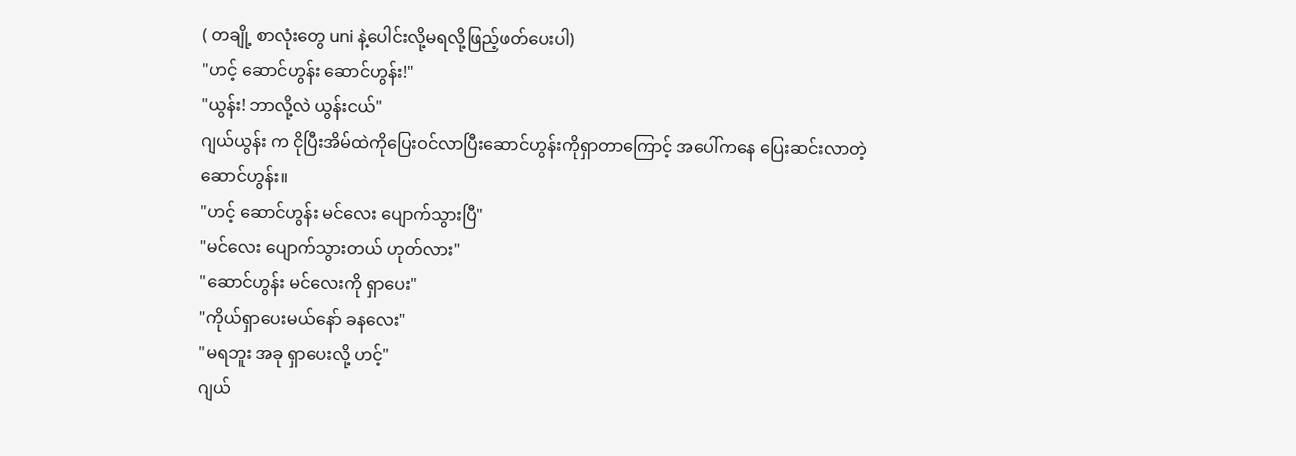( တချို့ စာလုံးတွေ uni နဲ့ပေါင်းလို့မရလို့ဖြည့်ဖတ်ပေးပါ)
"ဟင့် ဆောင်ဟွန်း ဆောင်ဟွန်း!"
"ယွန်း! ဘာလို့လဲ ယွန်းငယ်"
ဂျယ်ယွန်း က ငိုပြီးအိမ်ထဲကိုပြေးဝင်လာပြီးဆောင်ဟွန်းကိုရှာတာကြောင့် အပေါ်ကနေ ပြေးဆင်းလာတဲ့ဆောင်ဟွန်း။
"ဟင့် ဆောင်ဟွန်း မင်လေး ပျောက်သွားပြီ"
"မင်လေး ပျောက်သွားတယ် ဟုတ်လား"
"ဆောင်ဟွန်း မင်လေးကို ရှာပေး"
"ကိုယ်ရှာပေးမယ်နော် ခနလေး"
"မရဘူး အခု ရှာပေးလို့ ဟင့်"
ဂျယ်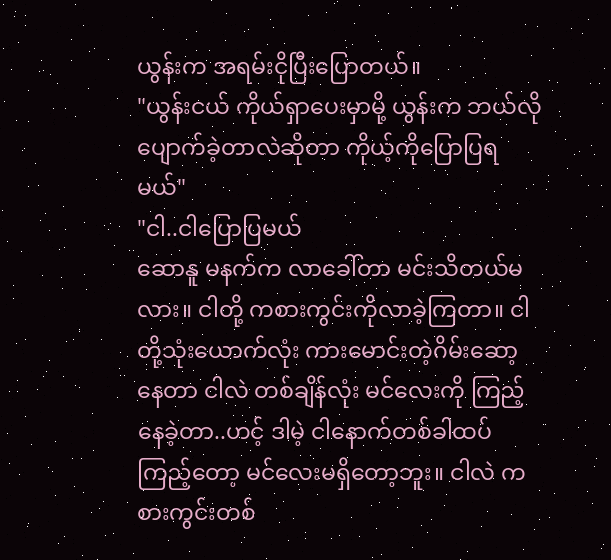ယွန်းက အရမ်းငိုပြီးပြောတယ်။
"ယွန်းငယ် ကိုယ်ရှာပေးမှာမို့ ယွန်းက ဘယ်လိုပျောက်ခဲ့တာလဲဆိုတာ ကိုယ့်ကိုပြောပြရမယ်"
"ငါ..ငါပြောပြမယ်
ဆောနူ မနက်က လာခေါ်တာ မင်းသိတယ်မလား။ ငါတို့ ကစားကွင်းကိုလာခဲ့ကြတာ။ ငါတို့သုံးယောက်လုံး ကားမောင်းတဲ့ဂိမ်းဆော့နေတာ ငါလဲ တစ်ချိန်လုံး မင်လေးကို ကြည့်နေခဲ့တာ..ဟင့် ဒါမဲ့ ငါနောက်တစ်ခါထပ်ကြည့်တော့ မင်လေးမရှိတော့ဘူး။ ငါလဲ ကစားကွင်းတစ်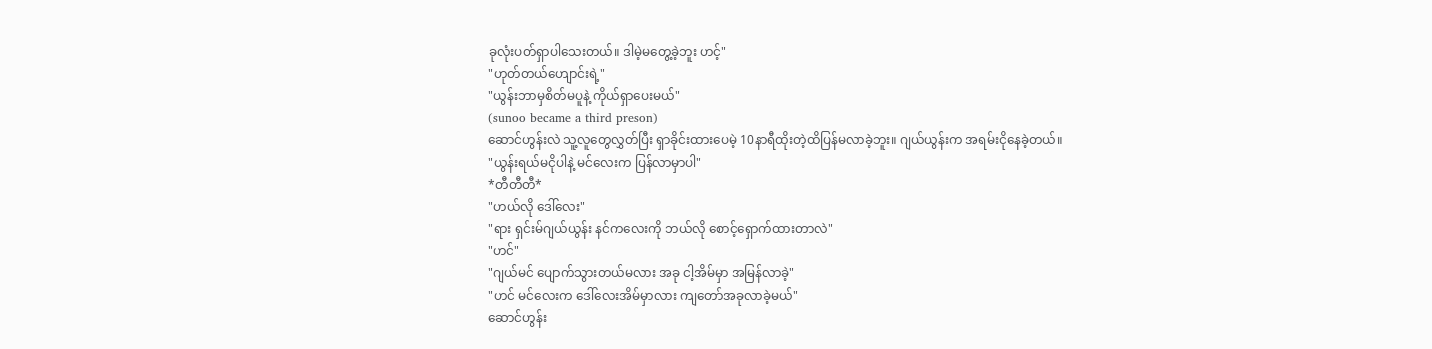ခုလုံးပတ်ရှာပါသေးတယ်။ ဒါမဲ့မတွေ့ခဲ့ဘူး ဟင့်"
"ဟုတ်တယ်ဟျောင်းရဲ့"
"ယွန်းဘာမှစိတ်မပူနဲ့ ကိုယ်ရှာပေးမယ်"
(sunoo became a third preson)
ဆောင်ဟွန်းလဲ သူ့လူတွေလွှတ်ပြီး ရှာခိုင်းထားပေမဲ့ 10နာရီထိုးတဲ့ထိပြန်မလာခဲ့ဘူး။ ဂျယ်ယွန်းက အရမ်းငိုနေခဲ့တယ်။
"ယွန်းရယ်မငိုပါနဲ့ မင်လေးက ပြန်လာမှာပါ"
*တီတီတီ*
"ဟယ်လို ဒေါ်လေး"
"ရား ရှင်းမ်ဂျယ်ယွန်း နင်ကလေးကို ဘယ်လို စောင့်ရှောက်ထားတာလဲ"
"ဟင်"
"ဂျယ်မင် ပျောက်သွားတယ်မလား အခု ငါ့အိမ်မှာ အမြန်လာခဲ့"
"ဟင် မင်လေးက ဒေါ်လေးအိမ်မှာလား ကျတော်အခုလာခဲ့မယ်"
ဆောင်ဟွန်း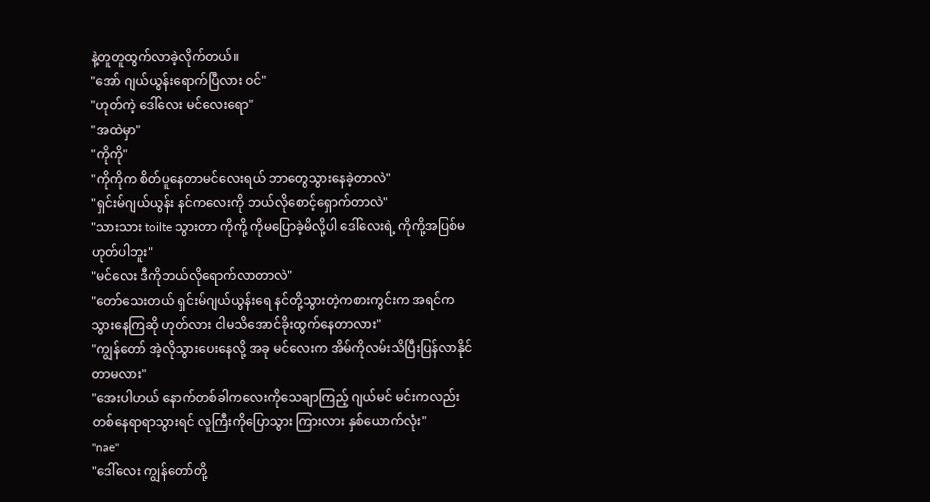နဲ့တူတူထွက်လာခဲ့လိုက်တယ်။
"အော် ဂျယ်ယွန်းရောက်ပြီလား ဝင်"
"ဟုတ်ကဲ့ ဒေါ်လေး မင်လေးရော"
"အထဲမှာ"
"ကိုကို"
"ကိုကိုက စိတ်ပူနေတာမင်လေးရယ် ဘာတွေသွားနေခဲ့တာလဲ"
"ရှင်းမ်ဂျယ်ယွန်း နင်ကလေးကို ဘယ်လိုစောင့်ရှောက်တာလဲ"
"သားသား toilte သွားတာ ကိုကို့ ကိုမပြောခဲ့မိလို့ပါ ဒေါ်လေးရဲ့ ကိုကို့အပြစ်မဟုတ်ပါဘူး"
"မင်လေး ဒီကိုဘယ်လိုရောက်လာတာလဲ"
"တော်သေးတယ် ရှင်းမ်ဂျယ်ယွန်းရေ နင်တို့သွားတဲ့ကစားကွင်းက အရင်က သွားနေကြဆို ဟုတ်လား ငါမသိအောင်ခိုးထွက်နေတာလား"
"ကျွန်တော် အဲ့လိုသွားပေးနေလို့ အခု မင်လေးက အိမ်ကိုလမ်းသိပြီးပြန်လာနိုင်တာမလား"
"အေးပါဟယ် နောက်တစ်ခါကလေးကိုသေချာကြည့် ဂျယ်မင် မင်းကလည်း တစ်နေရာရာသွားရင် လူကြီးကိုပြောသွား ကြားလား နှစ်ယောက်လုံး"
"nae"
"ဒေါ်လေး ကျွန်တော်တို့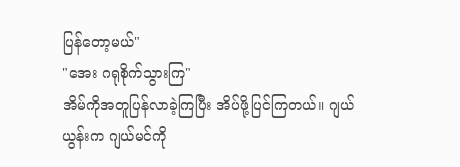ပြန်တော့မယ်"
"အေး ဂရုစိုက်သွားကြ"
အိမ်ကိုအတူပြန်လာခဲ့ကြပြီး အိပ်ဖို့ပြင်ကြတယ်။ ဂျယ်ယွန်းက ဂျယ်မင်ကို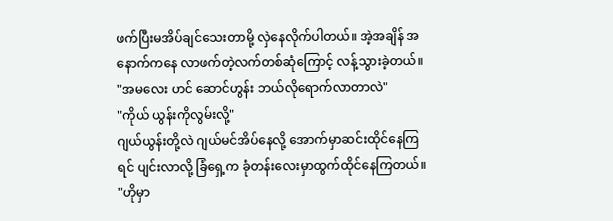ဖက်ပြီးမအိပ်ချင်သေးတာမို့ လှဲနေလိုက်ပါတယ်။ အဲ့အချိန် အနောက်ကနေ လာဖက်တဲ့လက်တစ်ဆုံကြောင့် လန့်သွားခဲ့တယ်။
"အမလေး ဟင် ဆောင်ဟွန်း ဘယ်လိုရောက်လာတာလဲ"
"ကိုယ် ယွန်းကိုလွမ်းလို့"
ဂျယ်ယွန်းတို့လဲ ဂျယ်မင်အိပ်နေလို့ အောက်မှာဆင်းထိုင်နေကြရင် ပျင်းလာလို့ ခြံရှေ့က ခုံတန်းလေးမှာထွက်ထိုင်နေကြတယ်။
"ဟိုမှာ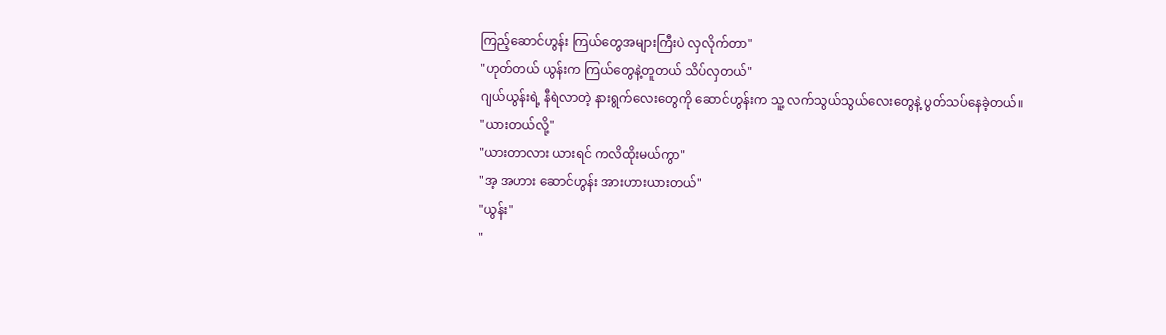ကြည့်ဆောင်ဟွန်း ကြယ်တွေအများကြီးပဲ လှလိုက်တာ"
"ဟုတ်တယ် ယွန်းက ကြယ်တွေနဲ့တူတယ် သိပ်လှတယ်"
ဂျယ်ယွန်းရဲ့ နီရဲလာတဲ့ နားရွက်လေးတွေကို ဆောင်ဟွန်းက သူ့ လက်သွယ်သွယ်လေးတွေနဲ့ ပွတ်သပ်နေခဲ့တယ်။
"ယားတယ်လို့"
"ယားတာလား ယားရင် ကလိထိုးမယ်ကွာ"
"အ့ အဟား ဆောင်ဟွန်း အားဟားယားတယ်"
"ယွန်း"
"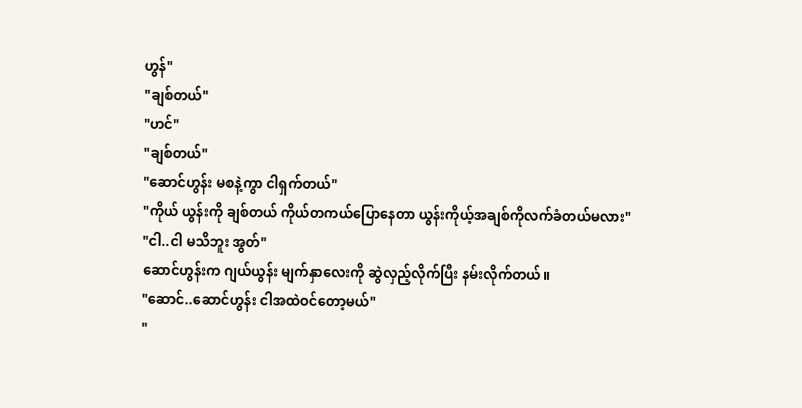ဟွန်"
"ချစ်တယ်"
"ဟင်"
"ချစ်တယ်"
"ဆောင်ဟွန်း မစနဲ့ကွာ ငါရှက်တယ်"
"ကိုယ် ယွန်းကို ချစ်တယ် ကိုယ်တကယ်ပြောနေတာ ယွန်းကိုယ့်အချစ်ကိုလက်ခံတယ်မလား"
"ငါ..ငါ မသိဘူး အွတ်"
ဆောင်ဟွန်းက ဂျယ်ယွန်း မျက်နှာလေးကို ဆွဲလှည့်လိုက်ပြီး နမ်းလိုက်တယ်။
"ဆောင်..ဆောင်ဟွန်း ငါအထဲဝင်တော့မယ်"
"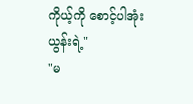ကိုယ့်ကို စောင့်ပါအုံး ယွန်းရဲ့"
"မ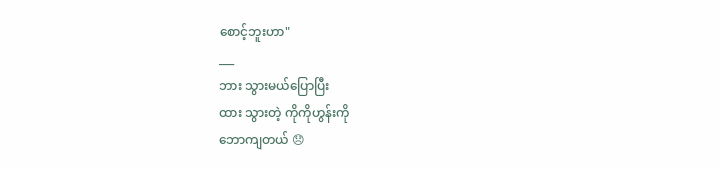စောင့်ဘူးဟာ"
___
ဘား သွားမယ်ပြောပြီး
ထား သွားတဲ့ ကိုကိုဟွန်းကို
ဘောကျတယ် 😞